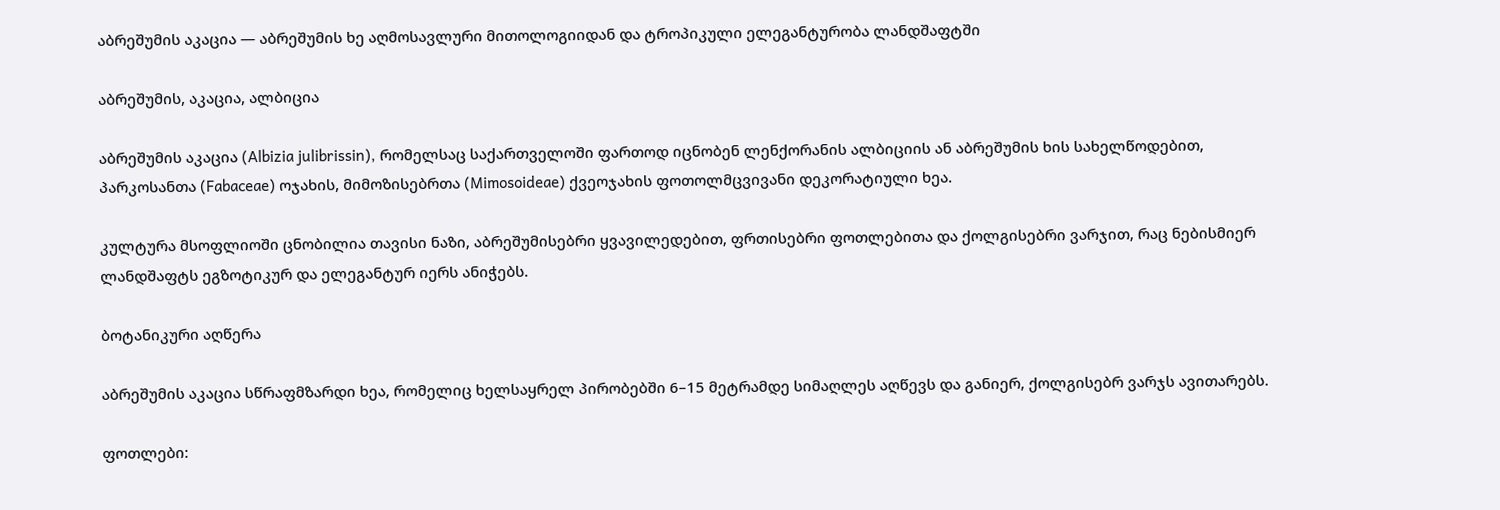აბრეშუმის აკაცია — აბრეშუმის ხე აღმოსავლური მითოლოგიიდან და ტროპიკული ელეგანტურობა ლანდშაფტში

აბრეშუმის, აკაცია, ალბიცია

აბრეშუმის აკაცია (Albizia julibrissin), რომელსაც საქართველოში ფართოდ იცნობენ ლენქორანის ალბიციის ან აბრეშუმის ხის სახელწოდებით, პარკოსანთა (Fabaceae) ოჯახის, მიმოზისებრთა (Mimosoideae) ქვეოჯახის ფოთოლმცვივანი დეკორატიული ხეა.

კულტურა მსოფლიოში ცნობილია თავისი ნაზი, აბრეშუმისებრი ყვავილედებით, ფრთისებრი ფოთლებითა და ქოლგისებრი ვარჯით, რაც ნებისმიერ ლანდშაფტს ეგზოტიკურ და ელეგანტურ იერს ანიჭებს.

ბოტანიკური აღწერა

აბრეშუმის აკაცია სწრაფმზარდი ხეა, რომელიც ხელსაყრელ პირობებში 6–15 მეტრამდე სიმაღლეს აღწევს და განიერ, ქოლგისებრ ვარჯს ავითარებს.

ფოთლები: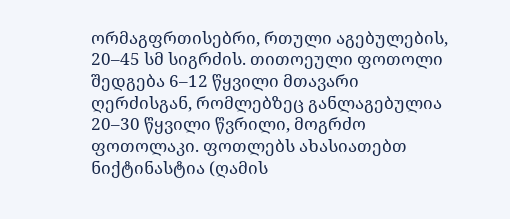ორმაგფრთისებრი, რთული აგებულების, 20–45 სმ სიგრძის. თითოეული ფოთოლი შედგება 6–12 წყვილი მთავარი ღერძისგან, რომლებზეც განლაგებულია 20–30 წყვილი წვრილი, მოგრძო ფოთოლაკი. ფოთლებს ახასიათებთ ნიქტინასტია (ღამის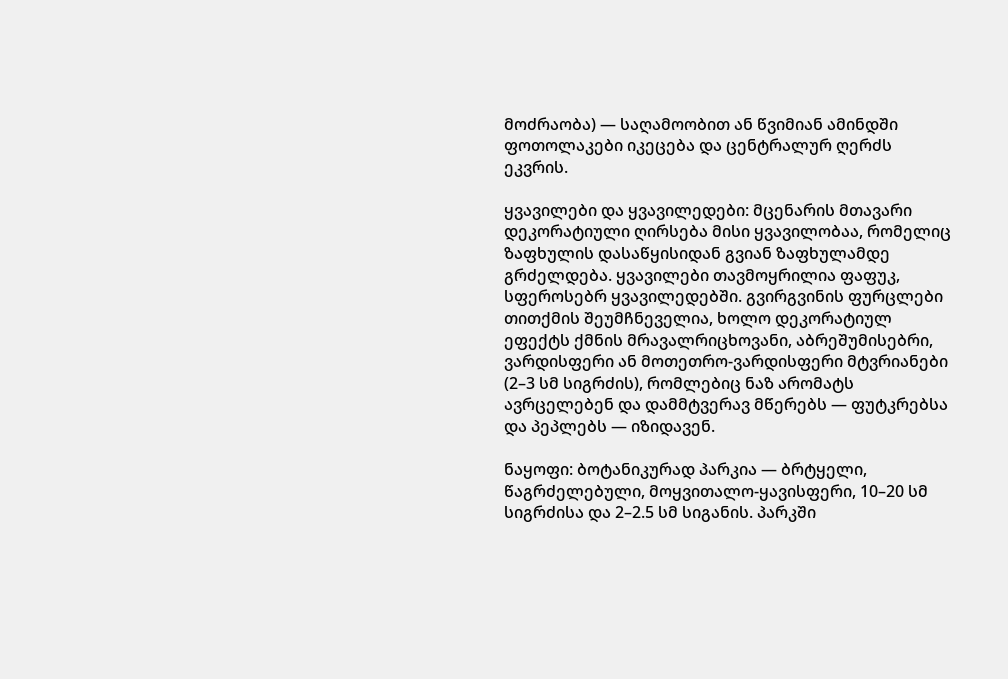მოძრაობა) — საღამოობით ან წვიმიან ამინდში ფოთოლაკები იკეცება და ცენტრალურ ღერძს ეკვრის.

ყვავილები და ყვავილედები: მცენარის მთავარი დეკორატიული ღირსება მისი ყვავილობაა, რომელიც ზაფხულის დასაწყისიდან გვიან ზაფხულამდე გრძელდება. ყვავილები თავმოყრილია ფაფუკ, სფეროსებრ ყვავილედებში. გვირგვინის ფურცლები თითქმის შეუმჩნეველია, ხოლო დეკორატიულ ეფექტს ქმნის მრავალრიცხოვანი, აბრეშუმისებრი, ვარდისფერი ან მოთეთრო-ვარდისფერი მტვრიანები (2–3 სმ სიგრძის), რომლებიც ნაზ არომატს ავრცელებენ და დამმტვერავ მწერებს — ფუტკრებსა და პეპლებს — იზიდავენ.

ნაყოფი: ბოტანიკურად პარკია — ბრტყელი, წაგრძელებული, მოყვითალო-ყავისფერი, 10–20 სმ სიგრძისა და 2–2.5 სმ სიგანის. პარკში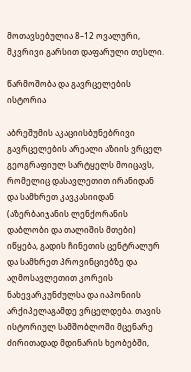მოთავსებულია 8–12 ოვალური, მკვრივი გარსით დაფარული თესლი.

წარმოშობა და გავრცელების ისტორია

აბრეშუმის აკაციისბუნებრივი გავრცელების არეალი აზიის ვრცელ გეოგრაფიულ სარტყელს მოიცავს, რომელიც დასავლეთით ირანიდან და სამხრეთ კავკასიიდან (აზერბაიჯანის ლენქორანის დაბლობი და თალიშის მთები) იწყება, გადის ჩინეთის ცენტრალურ და სამხრეთ პროვინციებზე და აღმოსავლეთით კორეის ნახევარკუნძულსა და იაპონიის არქიპელაგამდე ვრცელდება. თავის ისტორიულ სამშობლოში მცენარე ძირითადად მდინარის ხეობებში,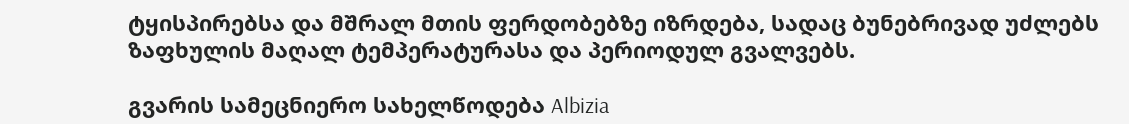ტყისპირებსა და მშრალ მთის ფერდობებზე იზრდება, სადაც ბუნებრივად უძლებს ზაფხულის მაღალ ტემპერატურასა და პერიოდულ გვალვებს.

გვარის სამეცნიერო სახელწოდება Albizia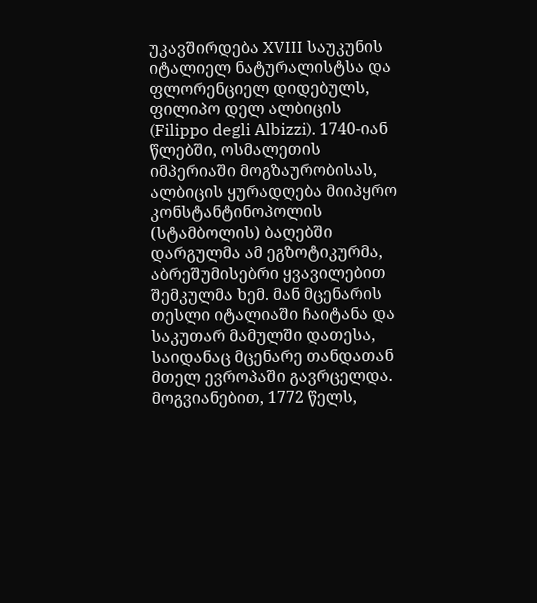უკავშირდება XVIII საუკუნის იტალიელ ნატურალისტსა და ფლორენციელ დიდებულს, ფილიპო დელ ალბიცის (Filippo degli Albizzi). 1740-იან წლებში, ოსმალეთის იმპერიაში მოგზაურობისას, ალბიცის ყურადღება მიიპყრო კონსტანტინოპოლის (სტამბოლის) ბაღებში დარგულმა ამ ეგზოტიკურმა, აბრეშუმისებრი ყვავილებით შემკულმა ხემ. მან მცენარის თესლი იტალიაში ჩაიტანა და საკუთარ მამულში დათესა, საიდანაც მცენარე თანდათან მთელ ევროპაში გავრცელდა. მოგვიანებით, 1772 წელს,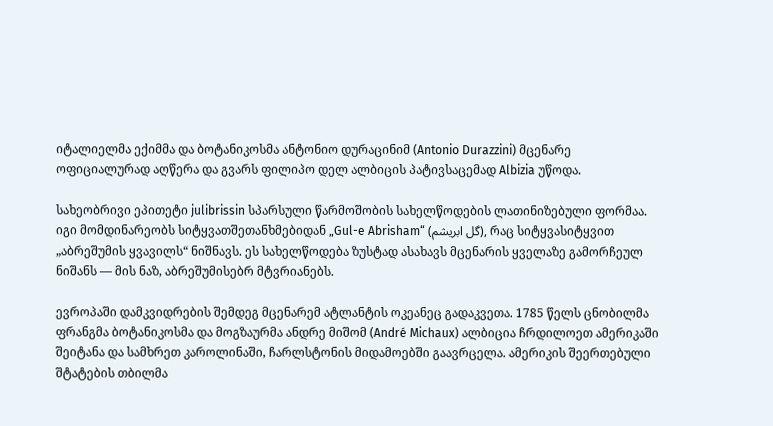იტალიელმა ექიმმა და ბოტანიკოსმა ანტონიო დურაცინიმ (Antonio Durazzini) მცენარე ოფიციალურად აღწერა და გვარს ფილიპო დელ ალბიცის პატივსაცემად Albizia უწოდა.

სახეობრივი ეპითეტი julibrissin სპარსული წარმოშობის სახელწოდების ლათინიზებული ფორმაა. იგი მომდინარეობს სიტყვათშეთანხმებიდან „Gul-e Abrisham“ (گل ابریشم), რაც სიტყვასიტყვით „აბრეშუმის ყვავილს“ ნიშნავს. ეს სახელწოდება ზუსტად ასახავს მცენარის ყველაზე გამორჩეულ ნიშანს — მის ნაზ, აბრეშუმისებრ მტვრიანებს.

ევროპაში დამკვიდრების შემდეგ მცენარემ ატლანტის ოკეანეც გადაკვეთა. 1785 წელს ცნობილმა ფრანგმა ბოტანიკოსმა და მოგზაურმა ანდრე მიშომ (André Michaux) ალბიცია ჩრდილოეთ ამერიკაში შეიტანა და სამხრეთ კაროლინაში, ჩარლსტონის მიდამოებში გაავრცელა. ამერიკის შეერთებული შტატების თბილმა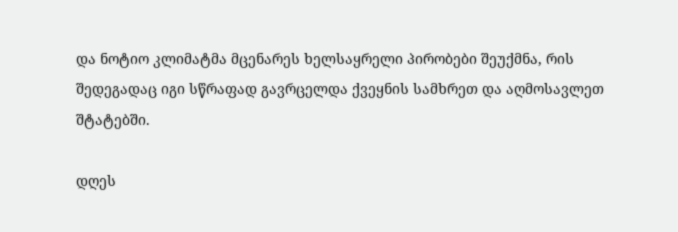და ნოტიო კლიმატმა მცენარეს ხელსაყრელი პირობები შეუქმნა, რის შედეგადაც იგი სწრაფად გავრცელდა ქვეყნის სამხრეთ და აღმოსავლეთ შტატებში.

დღეს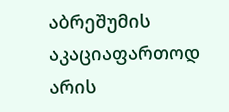აბრეშუმის აკაციაფართოდ არის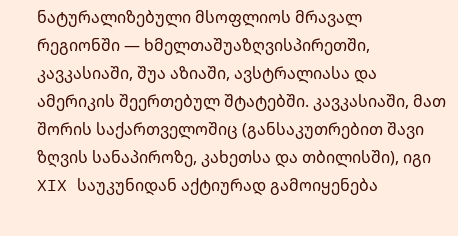ნატურალიზებული მსოფლიოს მრავალ რეგიონში — ხმელთაშუაზღვისპირეთში, კავკასიაში, შუა აზიაში, ავსტრალიასა და ამერიკის შეერთებულ შტატებში. კავკასიაში, მათ შორის საქართველოშიც (განსაკუთრებით შავი ზღვის სანაპიროზე, კახეთსა და თბილისში), იგი XIX საუკუნიდან აქტიურად გამოიყენება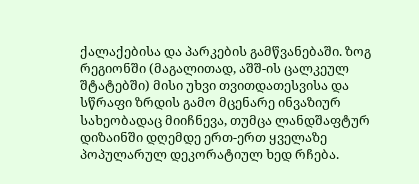ქალაქებისა და პარკების გამწვანებაში. ზოგ რეგიონში (მაგალითად, აშშ-ის ცალკეულ შტატებში) მისი უხვი თვითდათესვისა და სწრაფი ზრდის გამო მცენარე ინვაზიურ სახეობადაც მიიჩნევა, თუმცა ლანდშაფტურ დიზაინში დღემდე ერთ-ერთ ყველაზე პოპულარულ დეკორატიულ ხედ რჩება.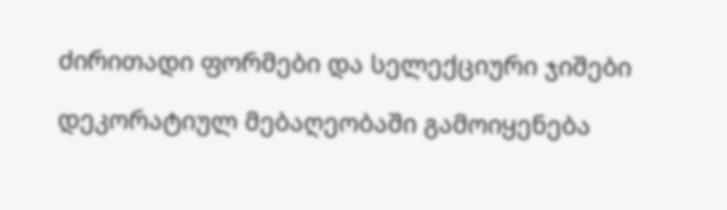ძირითადი ფორმები და სელექციური ჯიშები

დეკორატიულ მებაღეობაში გამოიყენება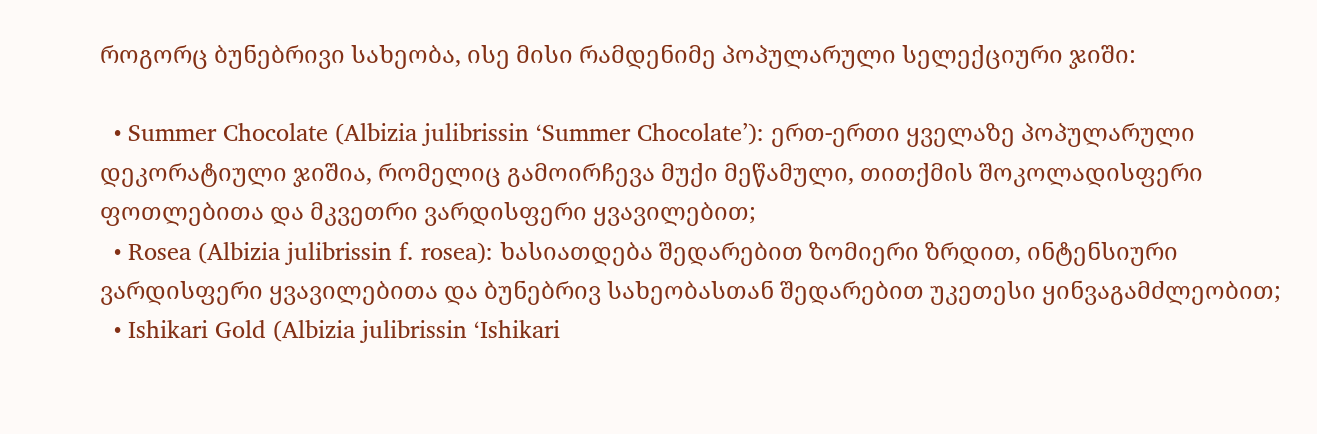როგორც ბუნებრივი სახეობა, ისე მისი რამდენიმე პოპულარული სელექციური ჯიში:

  • Summer Chocolate (Albizia julibrissin ‘Summer Chocolate’): ერთ-ერთი ყველაზე პოპულარული დეკორატიული ჯიშია, რომელიც გამოირჩევა მუქი მეწამული, თითქმის შოკოლადისფერი ფოთლებითა და მკვეთრი ვარდისფერი ყვავილებით;
  • Rosea (Albizia julibrissin f. rosea): ხასიათდება შედარებით ზომიერი ზრდით, ინტენსიური ვარდისფერი ყვავილებითა და ბუნებრივ სახეობასთან შედარებით უკეთესი ყინვაგამძლეობით;
  • Ishikari Gold (Albizia julibrissin ‘Ishikari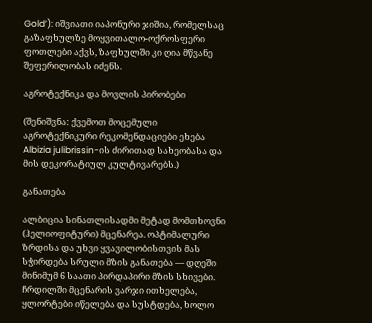Gold’): იშვიათი იაპონური ჯიშია, რომელსაც გაზაფხულზე მოყვითალო-ოქროსფერი ფოთლები აქვს, ზაფხულში კი ღია მწვანე შეფერილობას იძენს.

აგროტექნიკა და მოვლის პირობები

(შენიშვნა: ქვემოთ მოცემული აგროტექნიკური რეკომენდაციები ეხება Albizia julibrissin-ის ძირითად სახეობასა და მის დეკორატიულ კულტივარებს.)

განათება

ალბიცია სინათლისადმი მეტად მომთხოვნი (ჰელიოფიტური) მცენარეა. ოპტიმალური ზრდისა და უხვი ყვავილობისთვის მას სჭირდება სრული მზის განათება — დღეში მინიმუმ 6 საათი პირდაპირი მზის სხივები. ჩრდილში მცენარის ვარჯი ითხელება, ყლორტები იწელება და სუსტდება, ხოლო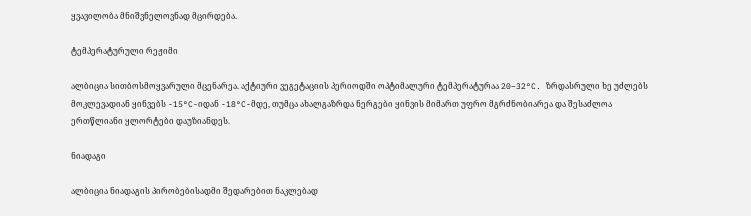ყვავილობა მნიშვნელოვნად მცირდება.

ტემპერატურული რეჟიმი

ალბიცია სითბოსმოყვარული მცენარეა. აქტიური ვეგეტაციის პერიოდში ოპტიმალური ტემპერატურაა 20–32°C. ზრდასრული ხე უძლებს მოკლევადიან ყინვებს -15°C-იდან -18°C-მდე, თუმცა ახალგაზრდა ნერგები ყინვის მიმართ უფრო მგრძნობიარეა და შესაძლოა ერთწლიანი ყლორტები დაუზიანდეს.

ნიადაგი

ალბიცია ნიადაგის პირობებისადმი შედარებით ნაკლებად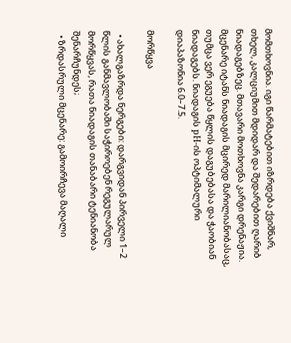მომთხოვნია. იგი წარმატებით იზრდება ქვიშნარ, თხელ, კალციუმით მდიდარ და შედარებით ღარიბ ნიადაგებზეც. მთავარი მოთხოვნა კარგი დრენაჟია. მცენარე იტანს ნიადაგის მცირედ მარილიანობასაც, თუმცა ვერ ეგუება წყლის დაგუბებასა და ჭაობიან ნიადაგებს. ნიადაგის pH-ის ოპტიმალური დიაპაზონია 6.0–7.5.

მორწყვა

  • ახალგაზრდა ნერგები: დარგვიდან პირველი 1–2 წლის განმავლობაში საჭიროებენ რეგულარულ მორწყვას, რათა ნიადაგის თანაბარი ტენიანობა შენარჩუნდეს;
  • ზრდასრული მცენარე: გამოირჩევა მაღალი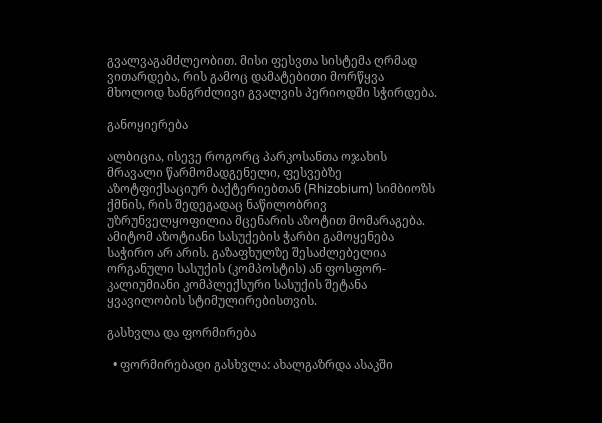გვალვაგამძლეობით. მისი ფესვთა სისტემა ღრმად ვითარდება, რის გამოც დამატებითი მორწყვა მხოლოდ ხანგრძლივი გვალვის პერიოდში სჭირდება.

განოყიერება

ალბიცია, ისევე როგორც პარკოსანთა ოჯახის მრავალი წარმომადგენელი, ფესვებზე აზოტფიქსაციურ ბაქტერიებთან (Rhizobium) სიმბიოზს ქმნის, რის შედეგადაც ნაწილობრივ უზრუნველყოფილია მცენარის აზოტით მომარაგება. ამიტომ აზოტიანი სასუქების ჭარბი გამოყენება საჭირო არ არის. გაზაფხულზე შესაძლებელია ორგანული სასუქის (კომპოსტის) ან ფოსფორ-კალიუმიანი კომპლექსური სასუქის შეტანა ყვავილობის სტიმულირებისთვის.

გასხვლა და ფორმირება

  • ფორმირებადი გასხვლა: ახალგაზრდა ასაკში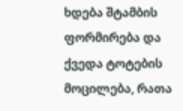ხდება შტამბის ფორმირება და ქვედა ტოტების მოცილება, რათა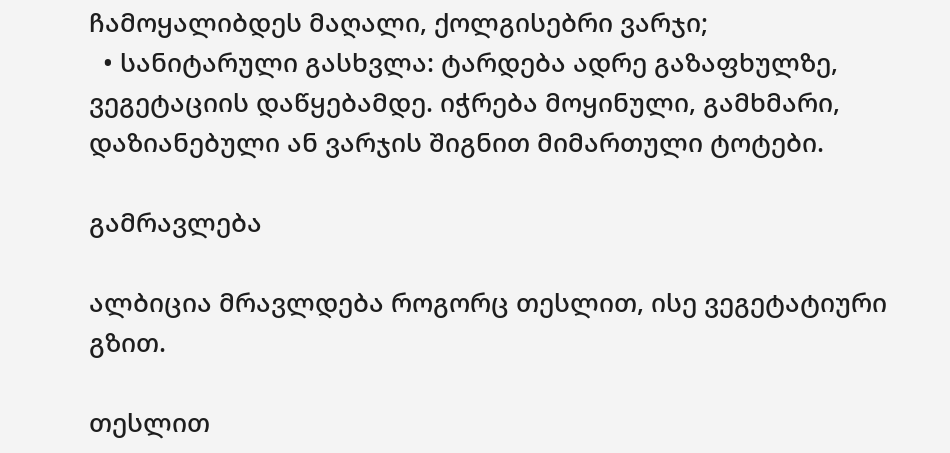ჩამოყალიბდეს მაღალი, ქოლგისებრი ვარჯი;
  • სანიტარული გასხვლა: ტარდება ადრე გაზაფხულზე, ვეგეტაციის დაწყებამდე. იჭრება მოყინული, გამხმარი, დაზიანებული ან ვარჯის შიგნით მიმართული ტოტები.

გამრავლება

ალბიცია მრავლდება როგორც თესლით, ისე ვეგეტატიური გზით.

თესლით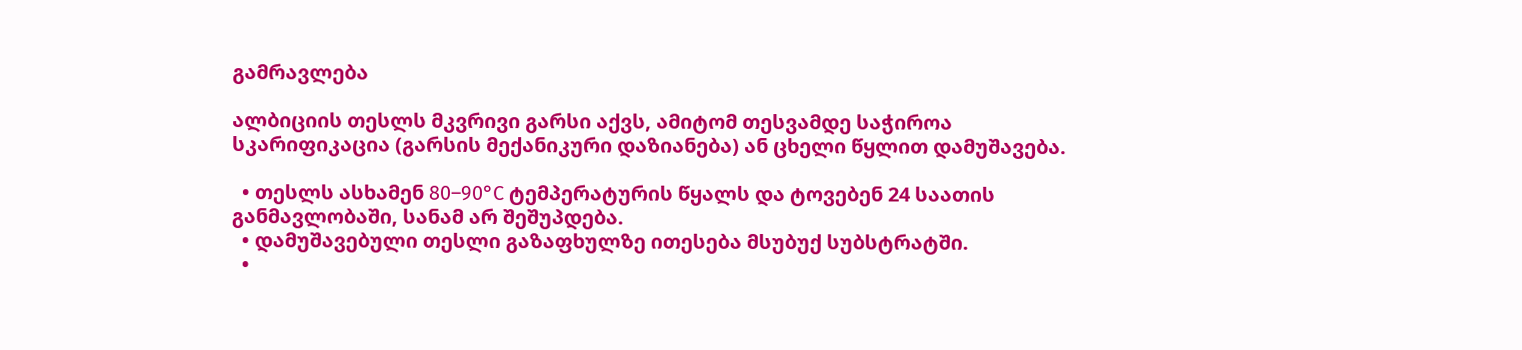გამრავლება

ალბიციის თესლს მკვრივი გარსი აქვს, ამიტომ თესვამდე საჭიროა სკარიფიკაცია (გარსის მექანიკური დაზიანება) ან ცხელი წყლით დამუშავება.

  • თესლს ასხამენ 80–90°C ტემპერატურის წყალს და ტოვებენ 24 საათის განმავლობაში, სანამ არ შეშუპდება.
  • დამუშავებული თესლი გაზაფხულზე ითესება მსუბუქ სუბსტრატში.
  •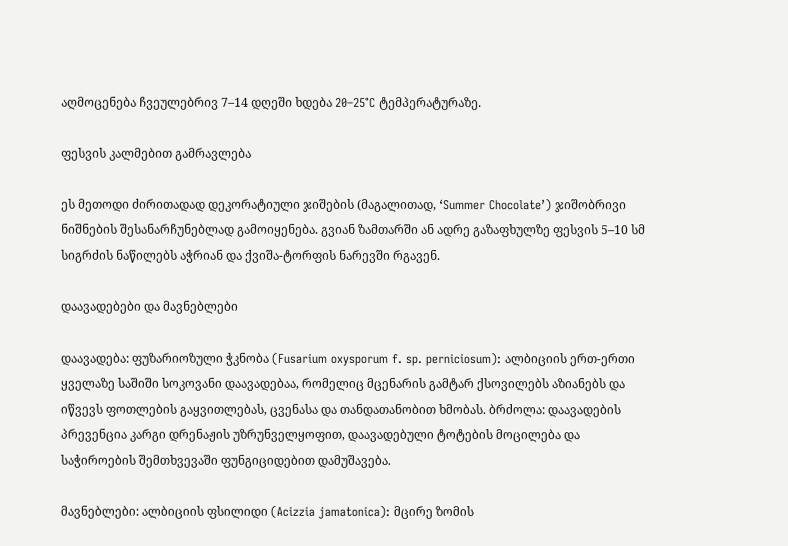აღმოცენება ჩვეულებრივ 7–14 დღეში ხდება 20–25°C ტემპერატურაზე.

ფესვის კალმებით გამრავლება

ეს მეთოდი ძირითადად დეკორატიული ჯიშების (მაგალითად, ‘Summer Chocolate’) ჯიშობრივი ნიშნების შესანარჩუნებლად გამოიყენება. გვიან ზამთარში ან ადრე გაზაფხულზე ფესვის 5–10 სმ სიგრძის ნაწილებს აჭრიან და ქვიშა-ტორფის ნარევში რგავენ.

დაავადებები და მავნებლები

დაავადება: ფუზარიოზული ჭკნობა (Fusarium oxysporum f. sp. perniciosum): ალბიციის ერთ-ერთი ყველაზე საშიში სოკოვანი დაავადებაა, რომელიც მცენარის გამტარ ქსოვილებს აზიანებს და იწვევს ფოთლების გაყვითლებას, ცვენასა და თანდათანობით ხმობას. ბრძოლა: დაავადების პრევენცია კარგი დრენაჟის უზრუნველყოფით, დაავადებული ტოტების მოცილება და საჭიროების შემთხვევაში ფუნგიციდებით დამუშავება.

მავნებლები: ალბიციის ფსილიდი (Acizzia jamatonica): მცირე ზომის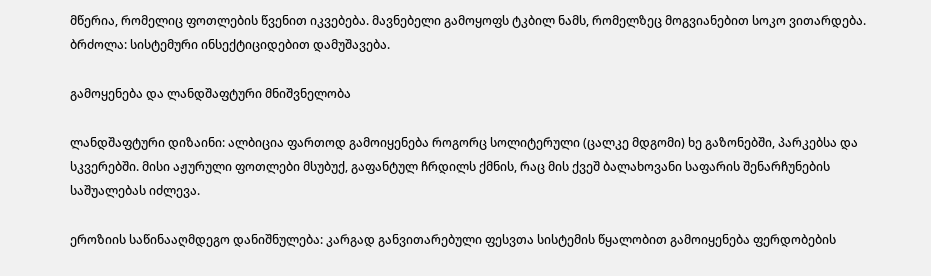მწერია, რომელიც ფოთლების წვენით იკვებება. მავნებელი გამოყოფს ტკბილ ნამს, რომელზეც მოგვიანებით სოკო ვითარდება. ბრძოლა: სისტემური ინსექტიციდებით დამუშავება.

გამოყენება და ლანდშაფტური მნიშვნელობა

ლანდშაფტური დიზაინი: ალბიცია ფართოდ გამოიყენება როგორც სოლიტერული (ცალკე მდგომი) ხე გაზონებში, პარკებსა და სკვერებში. მისი აჟურული ფოთლები მსუბუქ, გაფანტულ ჩრდილს ქმნის, რაც მის ქვეშ ბალახოვანი საფარის შენარჩუნების საშუალებას იძლევა.

ეროზიის საწინააღმდეგო დანიშნულება: კარგად განვითარებული ფესვთა სისტემის წყალობით გამოიყენება ფერდობების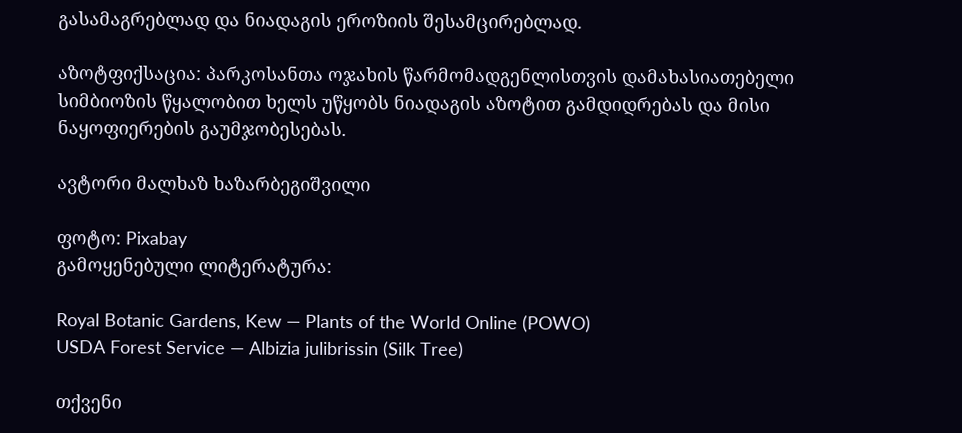გასამაგრებლად და ნიადაგის ეროზიის შესამცირებლად.

აზოტფიქსაცია: პარკოსანთა ოჯახის წარმომადგენლისთვის დამახასიათებელი სიმბიოზის წყალობით ხელს უწყობს ნიადაგის აზოტით გამდიდრებას და მისი ნაყოფიერების გაუმჯობესებას.

ავტორი მალხაზ ხაზარბეგიშვილი

ფოტო: Pixabay
გამოყენებული ლიტერატურა:

Royal Botanic Gardens, Kew — Plants of the World Online (POWO)
USDA Forest Service — Albizia julibrissin (Silk Tree)

თქვენი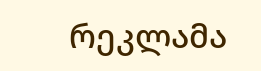რეკლამა